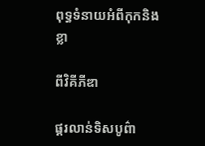ពុទ្ធទំនាយអំពីកុកនិងខ្លា

ពីវិគីភីឌា

ផ្គរលាន់ទិសបូព៌ា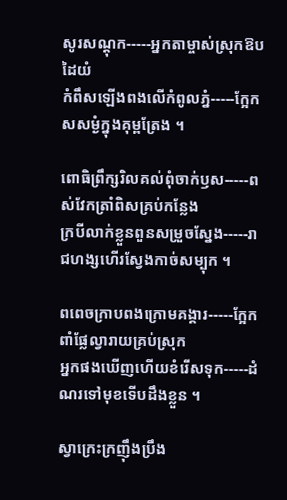សូរសណ្តុក-----អ្នកតាម្ចាស់ស្រុកឱបដៃយំ
កំពឹសឡើងពងលើកំពូលភ្នំ-----ក្អែកសសម្ងំក្នុងគុម្ពត្រែង ។

ពោធិព្រឹក្សរិលគល់ពុំចាក់ឫស-----ពស់វែកត្រាំពិសគ្រប់កន្លែង
ក្របីលាក់ខ្លួនពួនសម្រួចស្នែង-----រាជហង្សហើរស្វែងកាច់សម្បុក ។

ពពេចក្រាបពងក្រោមគង្គារ-----ក្អែកពាំផ្លែល្វារាយគ្រប់ស្រុក
អ្នកផងឃើញហើយខំរើសទុក-----ដំណរទៅមុខទើបដឹងខ្លួន ។

ស្វាក្រេះក្រញ៉ឹងប្រឹង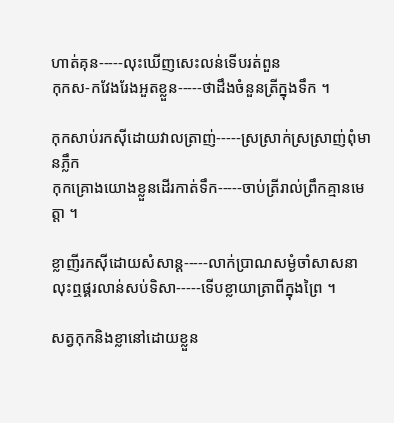ហាត់គុន-----លុះឃើញសេះលន់ទើបរត់ពួន
កុកស-កវែងរែងអួតខ្លួន-----ថាដឹងចំនួនត្រីក្នុងទឹក ។

កុកសាប់រកស៊ីដោយវាលត្រាញ់-----ស្រស្រាក់ស្រស្រាញ់ពុំមានភ្លឹក
កុកគ្រោងយោងខ្លួនដើរកាត់ទឹក-----ចាប់ត្រីរាល់ព្រឹកគ្មានមេត្តា ។

ខ្លាញីរកស៊ីដោយសំសាន្ត-----លាក់ប្រាណសម្ងំចាំសាសនា
លុះឮផ្គរលាន់សប់ទិសា-----ទើបខ្លាយាត្រាពីក្នុងព្រៃ ។

សត្វកុកនិងខ្លានៅដោយខ្លួន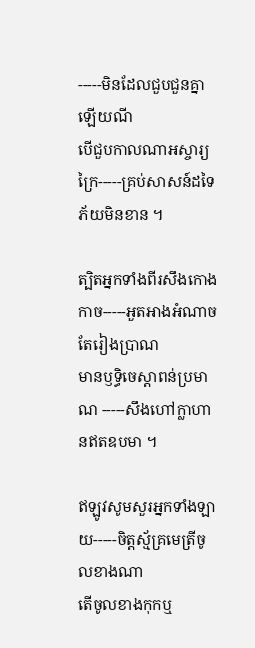-----មិនដែលជួបជួនគ្នាឡើយណី
បើជួបកាលណាអស្ចារ្យក្រៃ-----គ្រប់សាសន៍ដទៃភ័យមិនខាន ។

ត្បិតអ្នកទាំងពីរសឹងកោងកាច-----អួតអាងអំណាចតែរៀងបា្រណ
មានឫទ្ធិចេស្តាពន់ប្រមាណ -----សឹងហៅក្លាហានឥតឧបមា ។

ឥឡូវសូមសួរអ្នកទាំងឡាយ-----ចិត្តស្ម័គ្រមេត្រីចូលខាងណា
តើចូលខាងកុកឬ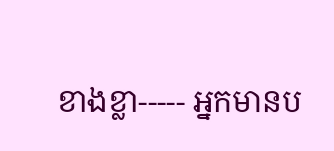ខាងខ្លា----- អ្នកមានប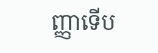ញ្ញាទើប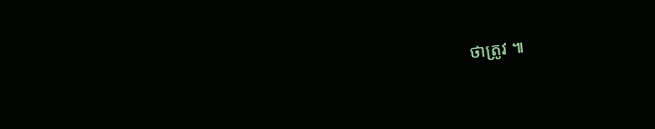ថាត្រូវ ៕